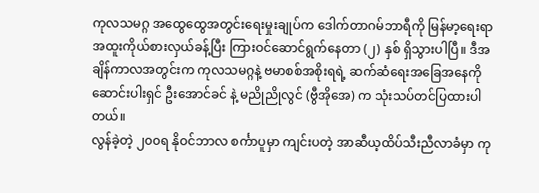ကုလသမဂ္ဂ အထွေထွေအတွင်းရေးမှုးချုပ်က ဒေါက်တာဂမ်ဘာရီကို မြန်မာ့ရေးရာ အထူးကိုယ်စားလှယ်ခန့်ပြီး ကြားဝင်ဆောင်ရွက်နေတာ (၂) နှစ် ရှိသွားပါပြီ။ ဒီအချိန်ကာလအတွင်းက ကုလသမဂ္ဂနဲ့ ဗမာစစ်အစိုးရရဲ့ ဆက်ဆံရေးအခြေအနေကို ဆောင်းပါးရှင် ဦးအောင်ခင် နဲ့ မညိုညိုလွင် (ဗွီအိုအေ) က သုံးသပ်တင်ပြထားပါတယ်။
လွန်ခဲ့တဲ့ ၂၀၀ရ နိုဝင်ဘာလ စင်္ကာပူမှာ ကျင်းပတဲ့ အာဆီယ့ထိပ်သီးညီလာခံမှာ ကု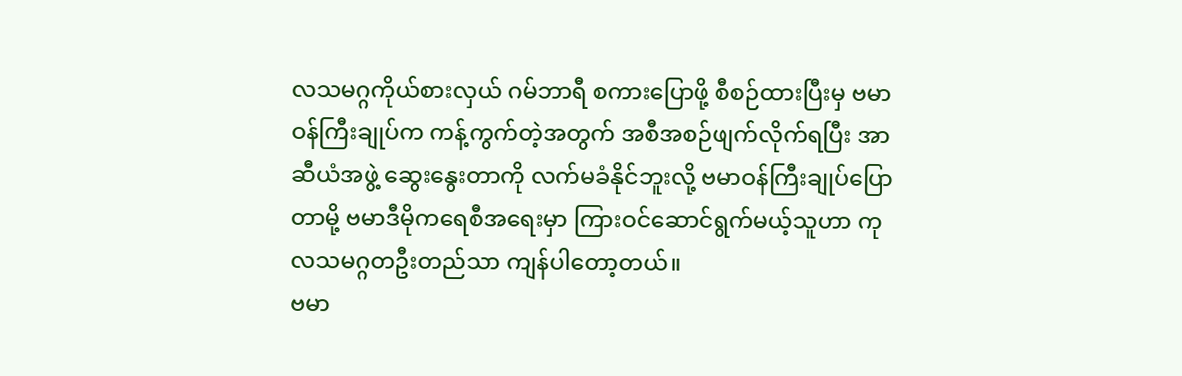လသမဂ္ဂကိုယ်စားလှယ် ဂမ်ဘာရီ စကားပြောဖို့ စီစဉ်ထားပြီးမှ ဗမာဝန်ကြီးချုပ်က ကန့်ကွက်တဲ့အတွက် အစီအစဉ်ဖျက်လိုက်ရပြီး အာဆီယံအဖွဲ့ ဆွေးနွေးတာကို လက်မခံနိုင်ဘူးလို့ ဗမာဝန်ကြီးချုပ်ပြောတာမို့ ဗမာဒီမိုကရေစီအရေးမှာ ကြားဝင်ဆောင်ရွက်မယ့်သူဟာ ကုလသမဂ္ဂတဦးတည်သာ ကျန်ပါတော့တယ်။
ဗမာ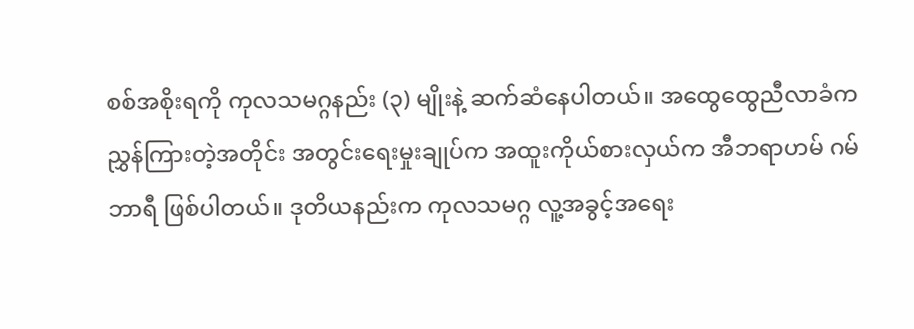စစ်အစိုးရကို ကုလသမဂ္ဂနည်း (၃) မျိုးနဲ့ ဆက်ဆံနေပါတယ်။ အထွေထွေညီလာခံက ညွှန်ကြားတဲ့အတိုင်း အတွင်းရေးမှုးချုပ်က အထူးကိုယ်စားလှယ်က အီဘရာဟမ် ဂမ်ဘာရီ ဖြစ်ပါတယ်။ ဒုတိယနည်းက ကုလသမဂ္ဂ လူ့အခွင့်အရေး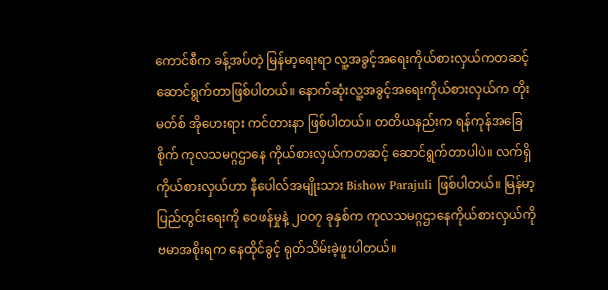ကောင်စီက ခန့်အပ်တဲ့ မြန်မာ့ရေးရာ လူ့အခွင့်အရေးကိုယ်စားလှယ်ကတဆင့် ဆောင်ရွက်တာဖြစ်ပါတယ်။ နောက်ဆုံးလူ့အခွင့်အရေးကိုယ်စားလှယ်က တိုးမတ်စ် အိုဟေးရား ကင်တားနာ ဖြစ်ပါတယ်။ တတိယနည်းက ရန်ကုန်အခြေစိုက် ကုလသမဂ္ဂဌာနေ ကိုယ်စားလှယ်ကတဆင့် ဆောင်ရွက်တာပါပဲ။ လက်ရှိကိုယ်စားလှယ်ဟာ နီပေါလ်အမျိုးသား Bishow Parajuli ဖြစ်ပါတယ်။ မြန်မာ့ပြည်တွင်းရေးကို ဝေဖန်မှုနဲ့ ၂၀၀၇ ခုနှစ်က ကုလသမဂ္ဂဌာနေကိုယ်စားလှယ်ကို ဗမာအစိုးရက နေထိုင်ခွင့် ရုတ်သိမ်းခဲ့ဖူးပါတယ်။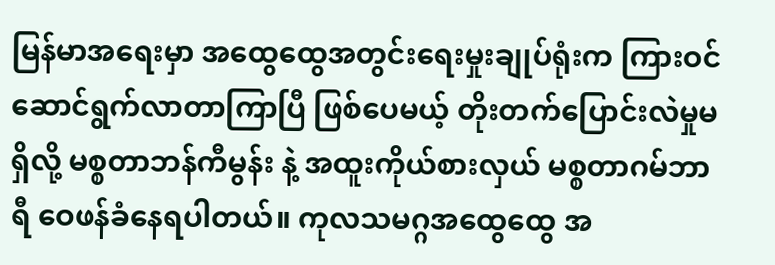မြန်မာအရေးမှာ အထွေထွေအတွင်းရေးမှုးချုပ်ရုံးက ကြားဝင်ဆောင်ရွက်လာတာကြာပြီ ဖြစ်ပေမယ့် တိုးတက်ပြောင်းလဲမှုမရှိလို့ မစ္စတာဘန်ကီမွန်း နဲ့ အထူးကိုယ်စားလှယ် မစ္စတာဂမ်ဘာရီ ဝေဖန်ခံနေရပါတယ်။ ကုလသမဂ္ဂအထွေထွေ အ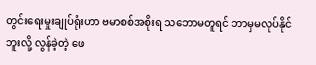တွင်းရေးမှုးချုပ်ရုံးဟာ ဗမာစစ်အစိုးရ သဘောမတူရင် ဘာမှမလုပ်နိုင်ဘူးလို့ လွန်ခဲ့တဲ့ ဖေ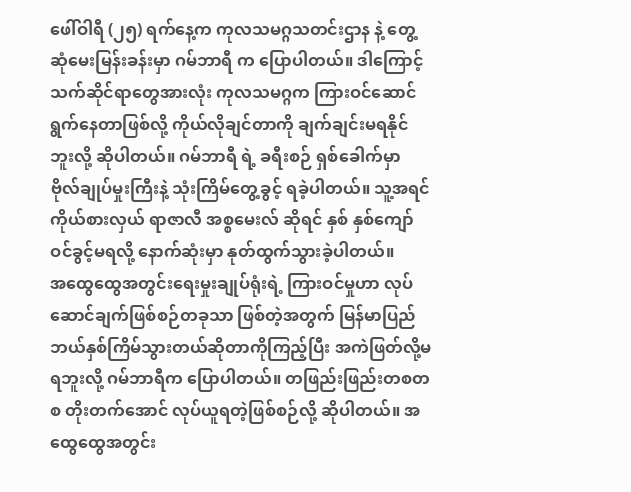ဖေါ်ဝါရီ (၂၅) ရက်နေ့က ကုလသမဂ္ဂသတင်းဌာန နဲ့ တွေ့ဆုံမေးမြန်းခန်းမှာ ဂမ်ဘာရီ က ပြောပါတယ်။ ဒါကြောင့် သက်ဆိုင်ရာတွေအားလုံး ကုလသမဂ္ဂက ကြားဝင်ဆောင်ရွက်နေတာဖြစ်လို့ ကိုယ်လိုချင်တာကို ချက်ချင်းမရနိုင်ဘူးလို့ ဆိုပါတယ်။ ဂမ်ဘာရီ ရဲ့ ခရီးစဉ် ရှစ်ခေါက်မှာ ဗိုလ်ချုပ်မှုးကြီးနဲ့ သုံးကြိမ်တွေ့ခွင့် ရခဲ့ပါတယ်။ သူ့အရင် ကိုယ်စားလှယ် ရာဇာလီ အစ္စမေးလ် ဆိုရင် နှစ် နှစ်ကျော် ဝင်ခွင့်မရလို့ နောက်ဆုံးမှာ နုတ်ထွက်သွားခဲ့ပါတယ်။
အထွေထွေအတွင်းရေးမှုးချုပ်ရုံးရဲ့ ကြားဝင်မှုဟာ လုပ်ဆောင်ချက်ဖြစ်စဉ်တခုသာ ဖြစ်တဲ့အတွက် မြန်မာပြည် ဘယ်နှစ်ကြိမ်သွားတယ်ဆိုတာကိုကြည့်ပြီး အကဲဖြတ်လို့မရဘူးလို့ ဂမ်ဘာရီက ပြောပါတယ်။ တဖြည်းဖြည်းတစတစ တိုးတက်အောင် လုပ်ယူရတဲ့ဖြစ်စဉ်လို့ ဆိုပါတယ်။ အထွေထွေအတွင်း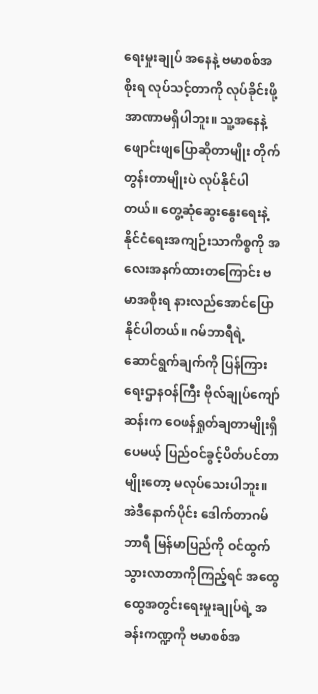ရေးမှုးချုပ် အနေနဲ့ ဗမာစစ်အစိုးရ လုပ်သင့်တာကို လုပ်ခိုင်းဖို့ အာဏာမရှိပါဘူး။ သူ့အနေနဲ့ ဖျောင်းဖျပြောဆိုတာမျိုး တိုက်တွန်းတာမျိုးပဲ လုပ်နိုင်ပါတယ်။ တွေ့ဆုံဆွေးနွေးရေးနဲ့ နိုင်ငံရေးအကျဉ်းသာကိစ္စကို အလေးအနက်ထားတကြောင်း ဗမာအစိုးရ နားလည်အောင်ပြောနိုင်ပါတယ်။ ဂမ်ဘာရီရဲ့ ဆောင်ရွက်ချက်ကို ပြန်ကြားရေးဌာနဝန်ကြီး ဗိုလ်ချုပ်ကျော်ဆန်းက ဝေဖန်ရှုတ်ချတာမျိုးရှိပေမယ့် ပြည်ဝင်ခွင့်ပိတ်ပင်တာမျိုးတော့ မလုပ်သေးပါဘူး။
အဲဒီနောက်ပိုင်း ဒေါက်တာဂမ်ဘာရီ မြန်မာပြည်ကို ဝင်ထွက်သွားလာတာကိုကြည့်ရင် အထွေထွေအတွင်းရေးမှုးချုပ်ရဲ့ အခန်းကဏ္ဍကို ဗမာစစ်အ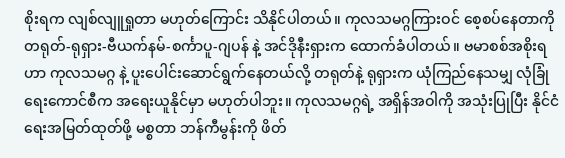စိုးရက လျစ်လျူရှုတာ မဟုတ်ကြောင်း သိနိုင်ပါတယ်။ ကုလသမဂ္ဂကြားဝင် စေ့စပ်နေတာကို တရုတ်-ရုရှား-ဗီယက်နမ်-စင်္ကာပူ-ဂျပန် နဲ့ အင်ဒိုနီးရှားက ထောက်ခံပါတယ်။ ဗမာစစ်အစိုးရဟာ ကုလသမဂ္ဂ နဲ့ ပူးပေါင်းဆောင်ရွက်နေတယ်လို့ တရုတ်နဲ့ ရုရှားက ယုံကြည်နေသမျှ လုံခြုံရေးကောင်စီက အရေးယူနိုင်မှာ မဟုတ်ပါဘူး။ ကုလသမဂ္ဂရဲ့ အရှိန်အဝါကို အသုံးပြုပြီး နိုင်ငံရေးအမြတ်ထုတ်ဖို့ မစ္စတာ ဘန်ကီမွန်းကို ဖိတ်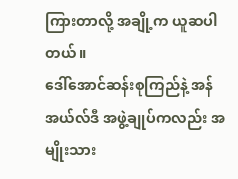ကြားတာလို့ အချို့က ယူဆပါတယ်။
ဒေါ်အောင်ဆန်းစုကြည်နဲ့ အန်အယ်လ်ဒီ အဖွဲ့ချုပ်ကလည်း အမျိုးသား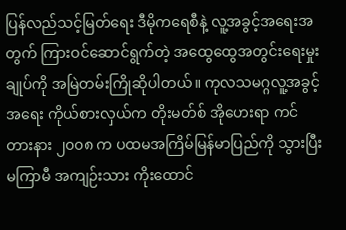ပြန်လည်သင့်မြတ်ရေး ဒီမိုကရေစီနဲ့ လူ့အခွင့်အရေးအတွက် ကြားဝင်ဆောင်ရွက်တဲ့ အထွေထွေအတွင်းရေးမှုးချုပ်ကို အမြဲတမ်းကြိုဆိုပါတယ်။ ကုလသမဂ္ဂလူ့အခွင့်အရေး ကိုယ်စားလှယ်က တိုးမတ်စ် အိုဟေးရာ ကင်တားနား ၂၀၀၈ က ပထမအကြိမ်မြန်မာပြည်ကို သွားပြီးမကြာမီ အကျဉ်းသား ကိုးထောင်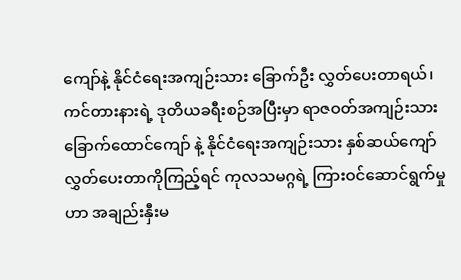ကျော်နဲ့ နိုင်ငံရေးအကျဉ်းသား ခြောက်ဦး လွှတ်ပေးတာရယ်၊ ကင်တားနားရဲ့ ဒုတိယခရီးစဉ်အပြီးမှာ ရာဇဝတ်အကျဉ်းသား ခြောက်ထောင်ကျော် နဲ့ နိုင်ငံရေးအကျဉ်းသား နှစ်ဆယ်ကျော် လွှတ်ပေးတာကိုကြည့်ရင် ကုလသမဂ္ဂရဲ့ ကြားဝင်ဆောင်ရွက်မှုဟာ အချည်းနှီးမ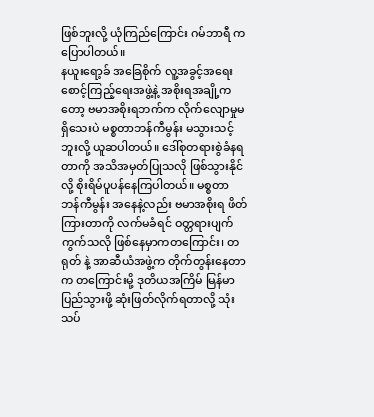ဖြစ်ဘူးလို့ ယုံကြည်ကြောင်း ဂမ်ဘာရီ က ပြောပါတယ်။
နယူးရော့ခ် အခြေစိုက် လူ့အခွင့်အရေး စောင့်ကြည့်ရေးအဖွဲ့နဲ့ အစိုးရအချို့ကတော့ ဗမာအစိုးရဘက်က လိုက်လျောမှုမရှိသေးပဲ မစ္စတာဘန်ကီမွန်း မသွားသင့်ဘူးလို့ ယူဆပါတယ်။ ဒေါ်စုတရားစွဲခံနရတာကို အသိအမှတ်ပြုသလို ဖြစ်သွားနိုင်လို့ စိုးရိမ်ပူပန်နေကြပါတယ်။ မစ္စတာ ဘန်ကီမွန်း အနေနဲ့လည်း ဗမာအစိုးရ ဖိတ်ကြားတာကို လက်မခံရင် ဝတ္တရားပျက်ကွက်သလို ဖြစ်နေမှာကတကြောင်း၊ တရုတ် နဲ့ အာဆီယံအဖွဲ့က တိုက်တွန်းနေတာက တကြောင်းမို့ ဒုတိယအကြိမ် မြန်မာပြည်သွားဖို့ ဆုံးဖြတ်လိုက်ရတာလို့ သုံးသပ်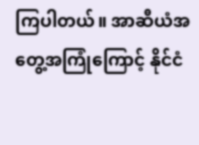ကြပါတယ်။ အာဆီယံအတွေ့အကြုံကြောင့် နိုင်ငံ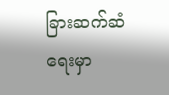ခြားဆက်ဆံရေးမှာ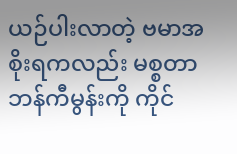ယဉ်ပါးလာတဲ့ ဗမာအစိုးရကလည်း မစ္စတာ ဘန်ကီမွန်းကို ကိုင်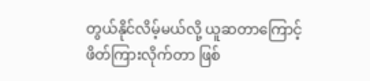တွယ်နိုင်လိမ့်မယ်လို့ ယူဆတာကြောင့် ဖိတ်ကြားလိုက်တာ ဖြစ်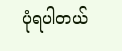ပုံရပါတယ်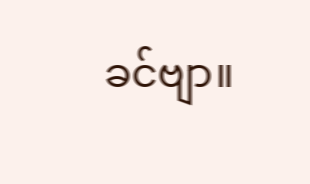ခင်ဗျာ။